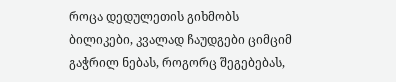როცა დედულეთის გიხმობს ბილიკები, კვალად ჩაუდგები ციმციმ გაჭრილ ნებას, როგორც შეგებებას,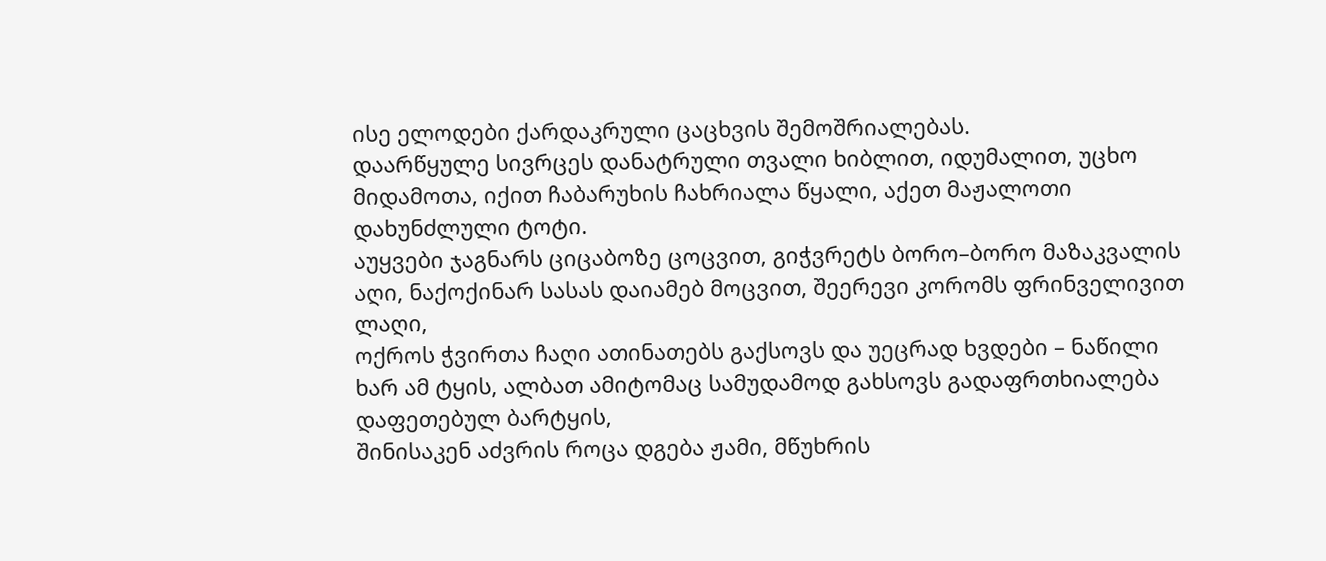ისე ელოდები ქარდაკრული ცაცხვის შემოშრიალებას.
დაარწყულე სივრცეს დანატრული თვალი ხიბლით, იდუმალით, უცხო მიდამოთა, იქით ჩაბარუხის ჩახრიალა წყალი, აქეთ მაჟალოთი დახუნძლული ტოტი.
აუყვები ჯაგნარს ციცაბოზე ცოცვით, გიჭვრეტს ბორო–ბორო მაზაკვალის აღი, ნაქოქინარ სასას დაიამებ მოცვით, შეერევი კორომს ფრინველივით ლაღი,
ოქროს ჭვირთა ჩაღი ათინათებს გაქსოვს და უეცრად ხვდები – ნაწილი ხარ ამ ტყის, ალბათ ამიტომაც სამუდამოდ გახსოვს გადაფრთხიალება დაფეთებულ ბარტყის,
შინისაკენ აძვრის როცა დგება ჟამი, მწუხრის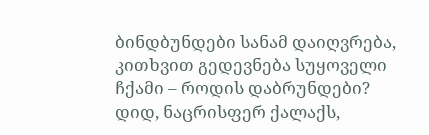ბინდბუნდები სანამ დაიღვრება, კითხვით გედევნება სუყოველი ჩქამი – როდის დაბრუნდები?
დიდ, ნაცრისფერ ქალაქს,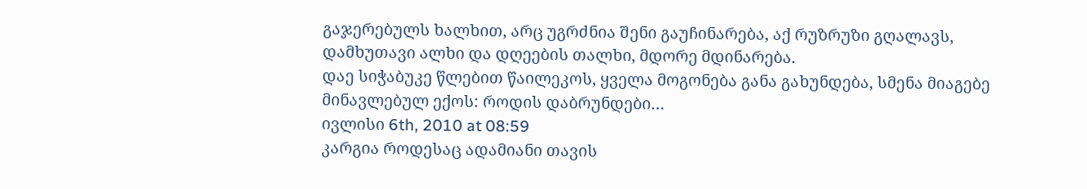გაჯერებულს ხალხით, არც უგრძნია შენი გაუჩინარება, აქ რუზრუზი გღალავს, დამხუთავი ალხი და დღეების თალხი, მდორე მდინარება.
დაე სიჭაბუკე წლებით წაილეკოს, ყველა მოგონება განა გახუნდება, სმენა მიაგებე მინავლებულ ექოს: როდის დაბრუნდები…
ივლისი 6th, 2010 at 08:59
კარგია როდესაც ადამიანი თავის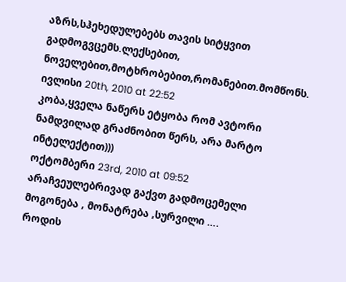აზრს,სჰეხედულებებს თავის სიტყვით გადმოგვცემს.ლექსებით, ნოველებით,მოტხრობებით,რომანებით.მომწონს.
ივლისი 20th, 2010 at 22:52
კობა,ყველა ნაწერს ეტყობა რომ ავტორი ნამდვილად გრაძნობით წერს, არა მარტო ინტელექტით)))
ოქტომბერი 23rd, 2010 at 09:52
არაჩვეულებრივად გაქვთ გადმოცემელი მოგონება , მონატრება ,სურვილი ….
როდის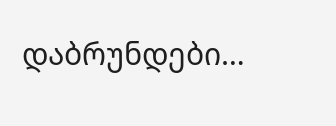დაბრუნდები…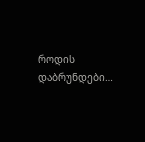როდის დაბრუნდები…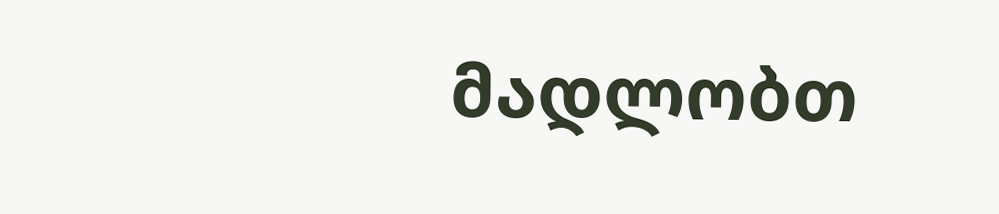მადლობთ